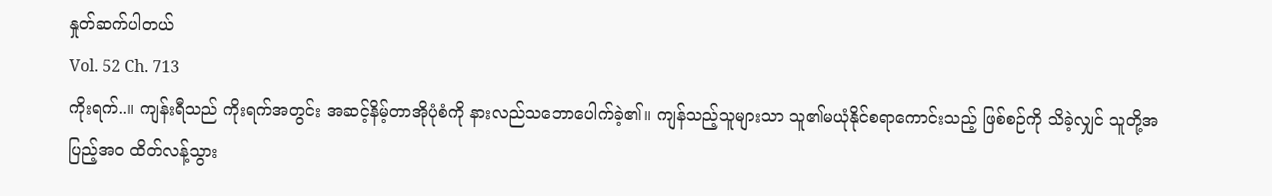နှုတ်ဆက်ပါတယ်
Vol. 52 Ch. 713
ကိုးရက်..။ ကျန်းရီသည် ကိုးရက်အတွင်း အဆင့်နိမ့်တာအိုပုံစံကို နားလည်သဘောပေါက်ခဲ့၏။ ကျန်သည့်သူများသာ သူ၏မယုံနိုင်စရာကောင်းသည့် ဖြစ်စဉ်ကို သိခဲ့လျှင် သူတို့အပြည့်အဝ ထိတ်လန့်သွား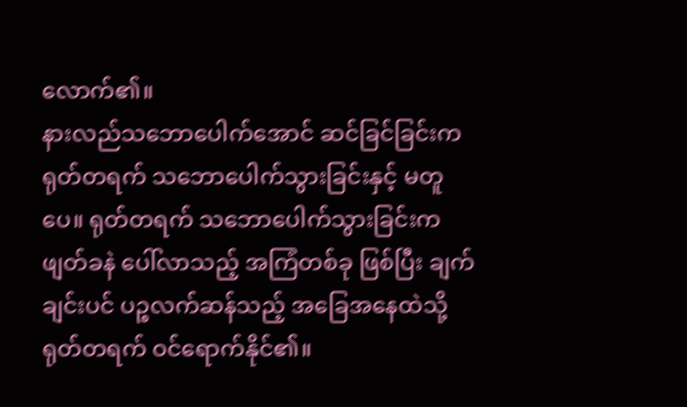လောက်၏။
နားလည်သဘောပေါက်အောင် ဆင်ခြင်ခြင်းက ရုတ်တရက် သဘောပေါက်သွားခြင်းနှင့် မတူပေ။ ရုတ်တရက် သဘောပေါက်သွားခြင်းက ဖျတ်ခနဲ ပေါ်လာသည့် အကြံတစ်ခု ဖြစ်ပြီး ချက်ချင်းပင် ပဉ္စလက်ဆန်သည့် အခြေအနေထဲသို့ ရုတ်တရက် ဝင်ရောက်နိုင်၏။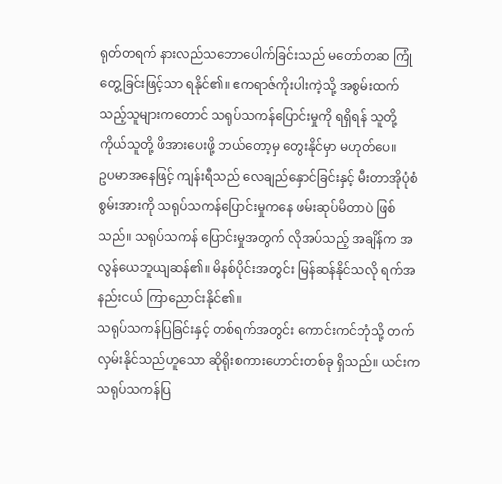ရုတ်တရက် နားလည်သဘောပေါက်ခြင်းသည် မတော်တဆ ကြုံတွေ့ခြင်းဖြင့်သာ ရနိုင်၏။ ဧကရာဇ်ကိုးပါးကဲ့သို့ အစွမ်းထက်သည့်သူများကတောင် သရုပ်သကန်ပြောင်းမှုကို ရရှိရန် သူတို့ကိုယ်သူတို့ ဖိအားပေးဖို့ ဘယ်တော့မှ တွေးနိုင်မှာ မဟုတ်ပေ။
ဥပမာအနေဖြင့် ကျန်းရီသည် လေချည်နှောင်ခြင်းနှင့် မီးတာအိုပုံစံစွမ်းအားကို သရုပ်သကန်ပြောင်းမှုကနေ ဖမ်းဆုပ်မိတာပဲ ဖြစ်သည်။ သရုပ်သကန် ပြောင်းမှုအတွက် လိုအပ်သည့် အချိန်က အလွန်ယေဘူယျဆန်၏။ မိနစ်ပိုင်းအတွင်း မြန်ဆန်နိုင်သလို ရက်အနည်းငယ် ကြာညောင်းနိုင်၏။
သရုပ်သကန်ပြခြင်းနှင့် တစ်ရက်အတွင်း ကောင်းကင်ဘုံသို့ တက်လှမ်းနိုင်သည်ဟူသော ဆိုရိုးစကားဟောင်းတစ်ခု ရှိသည်။ ယင်းက သရုပ်သကန်ပြ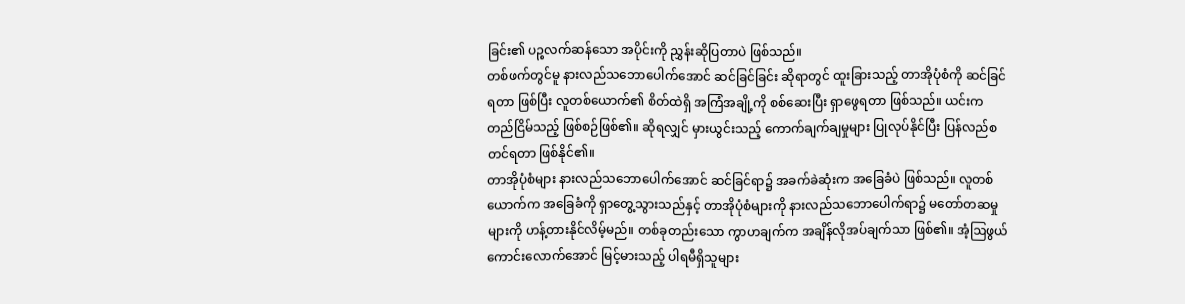ခြင်း၏ ပဉ္စလက်ဆန်သော အပိုင်းကို ညွှန်းဆိုပြတာပဲ ဖြစ်သည်။
တစ်ဖက်တွင်မူ နားလည်သဘောပေါက်အောင် ဆင်ခြင်ခြင်း ဆိုရာတွင် ထူးခြားသည့် တာအိုပုံစံကို ဆင်ခြင်ရတာ ဖြစ်ပြီး လူတစ်ယောက်၏ စိတ်ထဲရှိ အကြံအချို့ကို စစ်ဆေးပြီး ရှာဖွေရတာ ဖြစ်သည်။ ယင်းက တည်ငြိမ်သည့် ဖြစ်စဉ်ဖြစ်၏။ ဆိုရလျှင် မှားယွင်းသည့် ကောက်ချက်ချမှုများ ပြုလုပ်နိုင်ပြီး ပြန်လည်စတင်ရတာ ဖြစ်နိုင်၏။
တာအိုပုံစံများ နားလည်သဘောပေါက်အောင် ဆင်ခြင်ရာ၌ အခက်ခဲဆုံးက အခြေခံပဲ ဖြစ်သည်။ လူတစ်ယောက်က အခြေခံကို ရှာတွေ့သွားသည်နှင့် တာအိုပုံစံများကို နားလည်သဘောပေါက်ရာ၌ မတော်တဆမှုများကို ဟန့်တားနိုင်လိမ့်မည်။ တစ်ခုတည်းသော ကွာဟချက်က အချိန်လိုအပ်ချက်သာ ဖြစ်၏။ အံ့ဩဖွယ်ကောင်းလောက်အောင် မြင့်မားသည့် ပါရမီရှိသူများ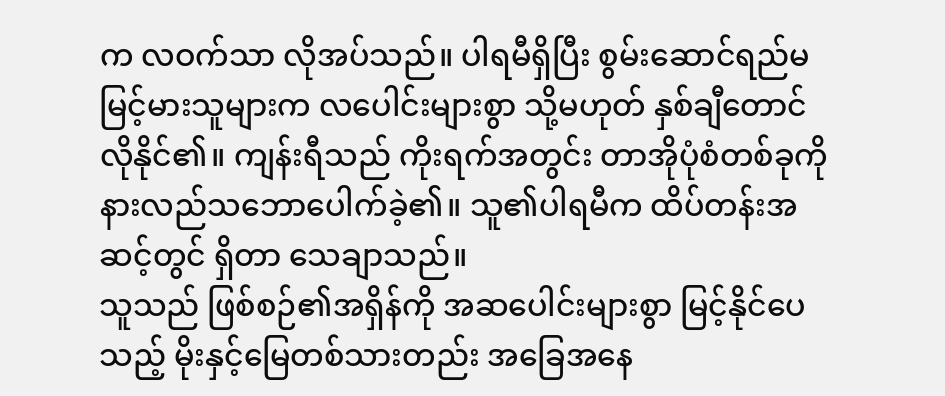က လဝက်သာ လိုအပ်သည်။ ပါရမီရှိပြီး စွမ်းဆောင်ရည်မမြင့်မားသူများက လပေါင်းများစွာ သို့မဟုတ် နှစ်ချီတောင် လိုနိုင်၏။ ကျန်းရီသည် ကိုးရက်အတွင်း တာအိုပုံစံတစ်ခုကို နားလည်သဘောပေါက်ခဲ့၏။ သူ၏ပါရမီက ထိပ်တန်းအဆင့်တွင် ရှိတာ သေချာသည်။
သူသည် ဖြစ်စဉ်၏အရှိန်ကို အဆပေါင်းများစွာ မြင့်နိုင်ပေသည့် မိုးနှင့်မြေတစ်သားတည်း အခြေအနေ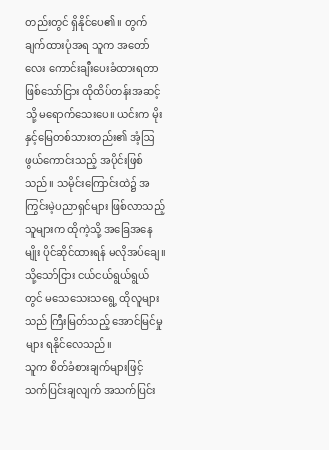တည်းတွင် ရှိနိုင်ပေ၏။ တွက်ချက်ထားပုံအရ သူက အတော်လေး ကောင်းချီးပေးခံထားရတာ ဖြစ်သော်ငြား ထိုထိပ်တန်းအဆင့်သို့ မရောက်သေးပေ။ ယင်းက မိုးနှင့်မြေတစ်သားတည်း၏ အံ့ဩဖွယ်ကောင်းသည့် အပိုင်းဖြစ်သည်။ သမိုင်းကြောင်းထဲ၌ အကြွင်းမဲ့ပညာရှင်များ ဖြစ်လာသည့်သူများက ထိုကဲ့သို့ အခြေအနေမျိုး ပိုင်ဆိုင်ထားရန် မလိုအပ်ချေ။ သို့သော်ငြား ငယ်ငယ်ရွယ်ရွယ်တွင် မသေသေးသရွေ့ ထိုလူများသည် ကြီးမြတ်သည့် အောင်မြင်မှုများ ရနိုင်လေသည်။
သူက စိတ်ခံစားချက်များဖြင့် သက်ပြင်းချလျက် အသက်ပြင်း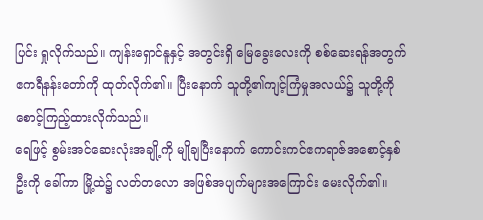ပြင်း ရှုလိုက်သည်။ ကျန်းရှောင်နူနှင့် အတွင်းရှိ မြေခွေးလေးကို စစ်ဆေးရန်အတွက် ဧကရီနန်းတော်ကို ထုတ်လိုက်၏။ ပြီးနောက် သူတို့၏ကျင့်ကြံမှုအလယ်၌ သူတို့ကို စောင့်ကြည့်ထားလိုက်သည်။
ရေဖြင့် စွမ်းအင်ဆေးလုံးအချို့ကို မျိုချပြီးနောက် ကောင်းကင်ဧကရာဇ်အစောင့်နှစ်ဦးကို ခေါ်ကာ မြို့ထဲ၌ လတ်တလော အဖြစ်အပျက်များအကြောင်း မေးလိုက်၏။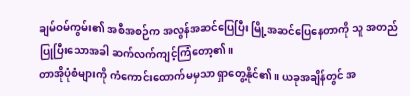ချမ်ဝမ်ကွမ်း၏ အစီအစဉ်က အလွန်အဆင်ပြေပြီး မြို့အဆင်ပြေနေတာကို သူ အတည်ပြုပြီးသောအခါ ဆက်လက်ကျင့်ကြံတော့၏။
တာအိုပုံစံများကို ကံကောင်းထောက်မမှသာ ရှာတွေ့နိုင်၏။ ယခုအချိန်တွင် အ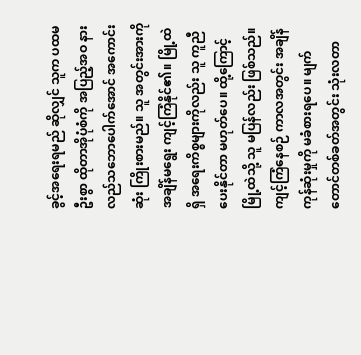ခွင့်အရေးရမည် ဆိုလျှင် သူက ပထမဦးစွာ ထိုတာအိုပုံစံကို အပြည့်အဝ နားလည်သဘောပေါက်အောင် အကောင်းဆုံး ကြိုးစားမည်။ သူ အတွင်းအားကို အချိန်မရွေး ကျင့်ကြံနိုင်၏။ မြို့ထဲရှိ အရေးကိစ္စများကိုလည်း သူ ကူညီပေးနိုင်တာ မဟုတ်ပေ။ ထို့ကြောင့် မြို့ထဲသို့ သူ မပြန်လည်း ဖြစ်သည်။
ကျင့်ကြံနေစဉ် ကာလအတွင်း အချိန်ကုန်ဆုံးမှုကို မခံစားရပေ။ မျက်တောင်တစ်ခတ်အတွင်း သုံးလတာ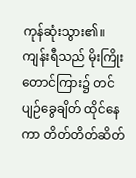ကုန်ဆုံးသွား၏။
ကျန်းရီသည် မိုးကြိုးတောင်ကြား၌ တင်ပျဉ်ခွေချိတ် ထိုင်နေကာ တိတ်တိတ်ဆိတ်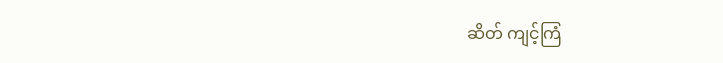ဆိတ် ကျင့်ကြံ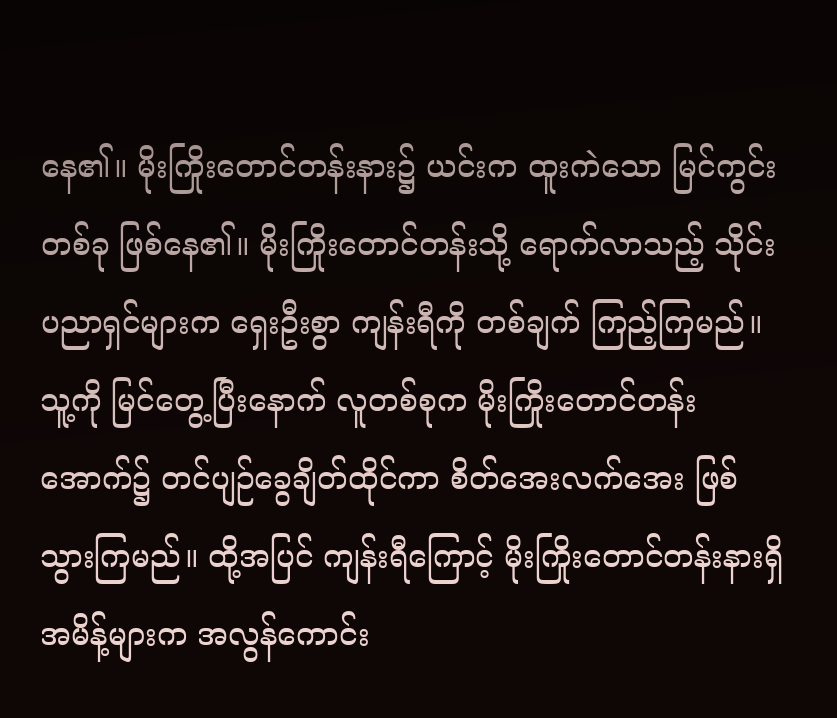နေ၏။ မိုးကြိုးတောင်တန်းနား၌ ယင်းက ထူးကဲသော မြင်ကွင်းတစ်ခု ဖြစ်နေ၏။ မိုးကြိုးတောင်တန်းသို့ ရောက်လာသည့် သိုင်းပညာရှင်များက ရှေးဦးစွာ ကျန်းရီကို တစ်ချက် ကြည့်ကြမည်။ သူ့ကို မြင်တွေ့ပြီးနောက် လူတစ်စုက မိုးကြိုးတောင်တန်းအောက်၌ တင်ပျဉ်ခွေချိတ်ထိုင်ကာ စိတ်အေးလက်အေး ဖြစ်သွားကြမည်။ ထို့အပြင် ကျန်းရီကြောင့် မိုးကြိုးတောင်တန်းနားရှိ အမိန့်များက အလွန်ကောင်း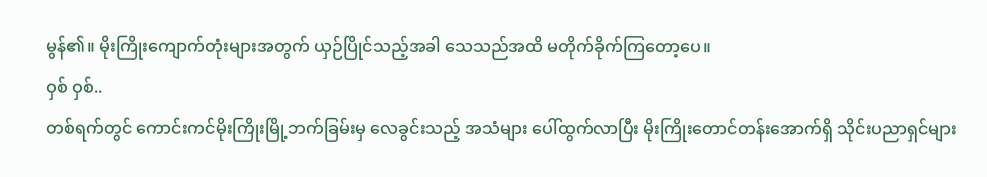မွန်၏။ မိုးကြိုးကျောက်တုံးများအတွက် ယှဉ်ပြိုင်သည့်အခါ သေသည်အထိ မတိုက်ခိုက်ကြတော့ပေ။
ဝှစ် ဝှစ်..
တစ်ရက်တွင် ကောင်းကင်မိုးကြိုးမြို့ဘက်ခြမ်းမှ လေခွင်းသည့် အသံများ ပေါ်ထွက်လာပြီး မိုးကြိုးတောင်တန်းအောက်ရှိ သိုင်းပညာရှင်များ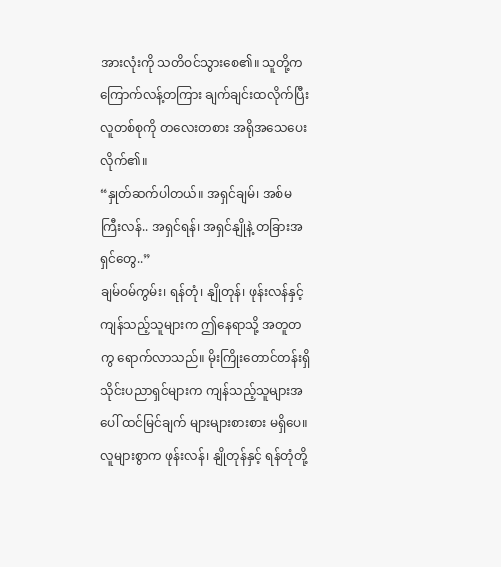အားလုံးကို သတိဝင်သွားစေ၏။ သူတို့က ကြောက်လန့်တကြား ချက်ချင်းထလိုက်ပြီး လူတစ်စုကို တလေးတစား အရိုအသေပေးလိုက်၏။
“နှုတ်ဆက်ပါတယ်။ အရှင်ချမ်၊ အစ်မကြီးလန်.. အရှင်ရန်၊ အရှင်နျိုနဲ့ တခြားအရှင်တွေ..”
ချမ်ဝမ်ကွမ်း၊ ရန်တုံ၊ နျိုတုန်၊ ဖုန်းလန်နှင့် ကျန်သည့်သူများက ဤနေရာသို့ အတူတကွ ရောက်လာသည်။ မိုးကြိုးတောင်တန်းရှိ သိုင်းပညာရှင်များက ကျန်သည့်သူများအပေါ် ထင်မြင်ချက် များများစားစား မရှိပေ။ လူများစွာက ဖုန်းလန်၊ နျိုတုန်နှင့် ရန်တုံတို့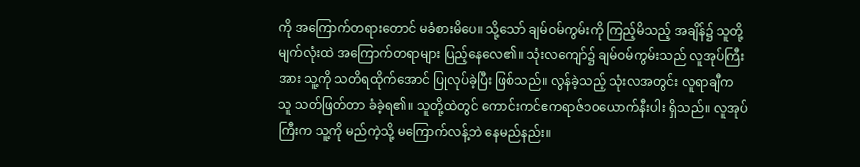ကို အကြောက်တရားတောင် မခံစားမိပေ။ သို့သော် ချမ်ဝမ်ကွမ်းကို ကြည့်မိသည့် အချိန်၌ သူတို့မျက်လုံးထဲ အကြောက်တရာများ ပြည့်နေလေ၏။ သုံးလကျော်၌ ချမ်ဝမ်ကွမ်းသည် လူအုပ်ကြီးအား သူ့ကို သတိရထိုက်အောင် ပြုလုပ်ခဲ့ပြီး ဖြစ်သည်။ လွန်ခဲ့သည့် သုံးလအတွင်း လူရာချီက သူ သတ်ဖြတ်တာ ခံခဲ့ရ၏။ သူတို့ထဲတွင် ကောင်းကင်ဧကရာဇ်၁၀ယောက်နီးပါး ရှိသည်။ လူအုပ်ကြီးက သူ့ကို မည်ကဲ့သို့ မကြောက်လန့်ဘဲ နေမည်နည်း။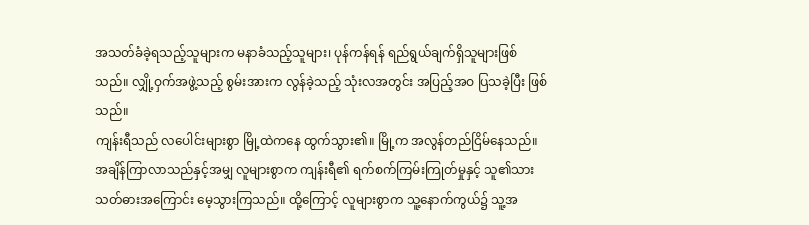အသတ်ခံခဲ့ရသည့်သူများက မနာခံသည့်သူများ၊ ပုန်ကန်ရန် ရည်ရွယ်ချက်ရှိသူများဖြစ်သည်။ လျှို့ဝှက်အဖွဲ့သည့် စွမ်းအားက လွန်ခဲ့သည့် သုံးလအတွင်း အပြည့်အဝ ပြသခဲ့ပြီး ဖြစ်သည်။
ကျန်းရီသည် လပေါင်းများစွာ မြို့ထဲကနေ ထွက်သွား၏။ မြို့က အလွန်တည်ငြိမ်နေသည်။ အချိန်ကြာလာသည်နှင့်အမျှ လူများစွာက ကျန်းရီ၏ ရက်စက်ကြမ်းကြုတ်မှုနှင့် သူ၏သားသတ်ဓားအကြောင်း မေ့သွားကြသည်။ ထို့ကြောင့် လူများစွာက သူ့နောက်ကွယ်၌ သူ့အ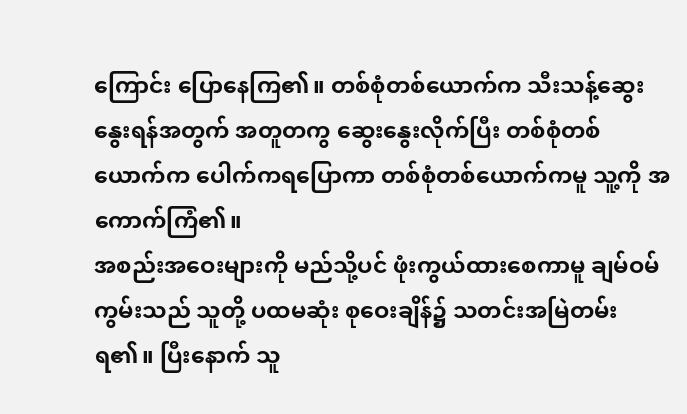ကြောင်း ပြောနေကြ၏။ တစ်စုံတစ်ယောက်က သီးသန့်ဆွေးနွေးရန်အတွက် အတူတကွ ဆွေးနွေးလိုက်ပြီး တစ်စုံတစ်ယောက်က ပေါက်ကရပြောကာ တစ်စုံတစ်ယောက်ကမူ သူ့ကို အကောက်ကြံ၏။
အစည်းအဝေးများကို မည်သို့ပင် ဖုံးကွယ်ထားစေကာမူ ချမ်ဝမ်ကွမ်းသည် သူတို့ ပထမဆုံး စုဝေးချိန်၌ သတင်းအမြဲတမ်းရ၏။ ပြီးနောက် သူ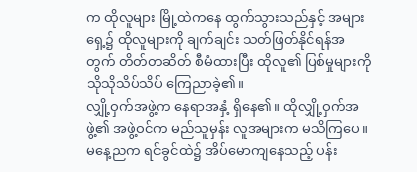က ထိုလူများ မြို့ထဲကနေ ထွက်သွားသည်နှင့် အများရှေ့၌ ထိုလူများကို ချက်ချင်း သတ်ဖြတ်နိုင်ရန်အတွက် တိတ်တဆိတ် စီမံထားပြီး ထိုလူ၏ ပြစ်မှုများကို သိုသိုသိပ်သိပ် ကြေညာခဲ့၏။
လျှို့ဝှက်အဖွဲ့က နေရာအနှံ့ ရှိနေ၏။ ထိုလျှို့ဝှက်အဖွဲ့၏ အဖွဲ့ဝင်က မည်သူမှန်း လူအများက မသိကြပေ။ မနေ့ညက ရင်ခွင်ထဲ၌ အိပ်မောကျနေသည့် ပန်း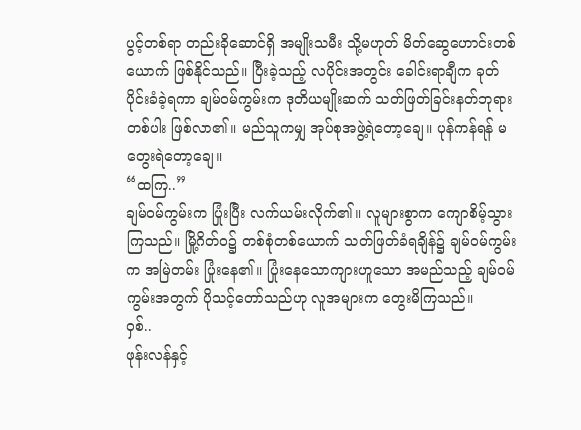ပွင့်တစ်ရာ တည်းခိုဆောင်ရှိ အမျိုးသမီး သို့မဟုတ် မိတ်ဆွေဟောင်းတစ်ယောက် ဖြစ်နိုင်သည်။ ပြီးခဲ့သည့် လပိုင်းအတွင်း ခေါင်းရာချီက ခုတ်ပိုင်းခံခဲ့ရကာ ချမ်ဝမ်ကွမ်းက ဒုတိယမျိုးဆက် သတ်ဖြတ်ခြင်းနတ်ဘုရားတစ်ပါး ဖြစ်လာ၏။ မည်သူကမျှ အုပ်စုအဖွဲ့ရဲတော့ချေ။ ပုန်ကန်ရန် မတွေးရဲတော့ချေ။
“ထကြ..”
ချမ်ဝမ်ကွမ်းက ပြုံးပြီး လက်ယမ်းလိုက်၏။ လူများစွာက ကျောစိမ့်သွားကြသည်။ မြို့ဂိတ်ဝ၌ တစ်စုံတစ်ယောက် သတ်ဖြတ်ခံရချိန်၌ ချမ်ဝမ်ကွမ်းက အမြဲတမ်း ပြုံးနေ၏။ ပြုံးနေသောကျားဟူသော အမည်သည့် ချမ်ဝမ်ကွမ်းအတွက် ပိုသင့်တော်သည်ဟု လူအများက တွေးမိကြသည်။
ဝှစ်..
ဖုန်းလန်နှင့်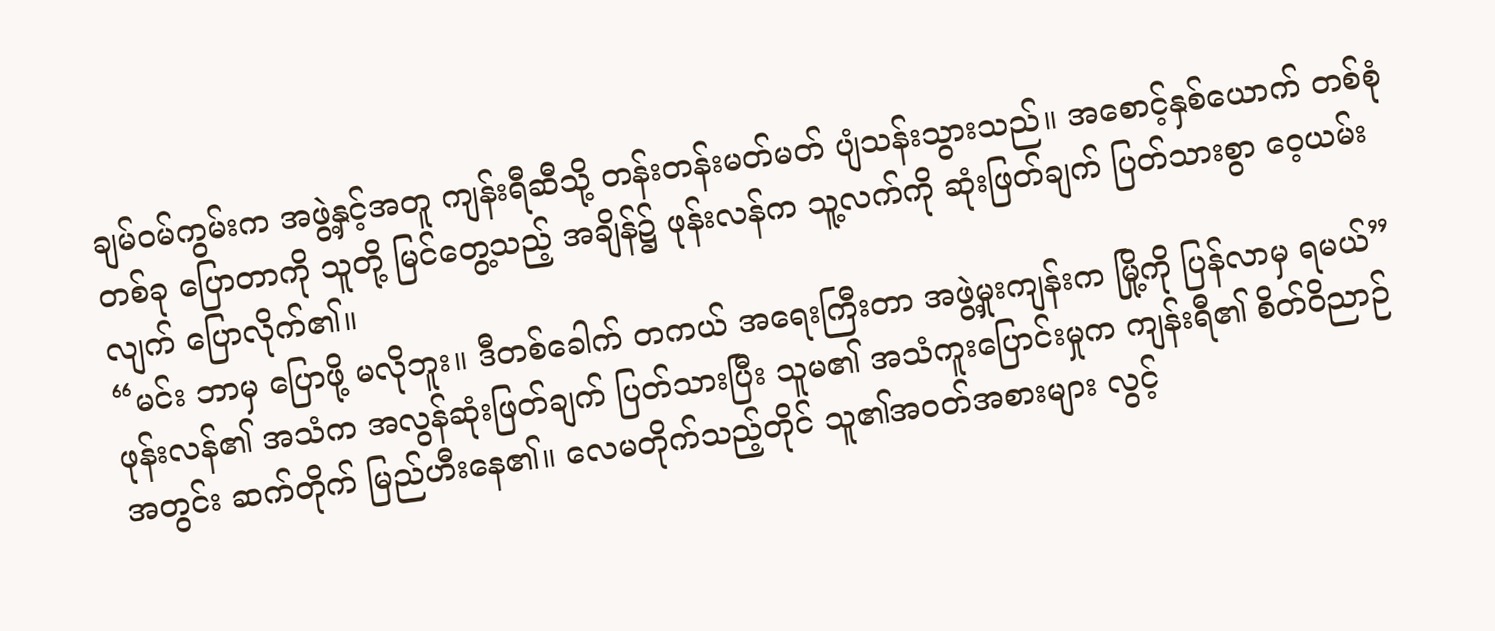ချမ်ဝမ်ကွမ်းက အဖွဲ့နှင့်အတူ ကျန်းရီဆီသို့ တန်းတန်းမတ်မတ် ပျံသန်းသွားသည်။ အစောင့်နှစ်ယောက် တစ်စုံတစ်ခု ပြောတာကို သူတို့ မြင်တွေ့သည့် အချိန်၌ ဖုန်းလန်က သူ့လက်ကို ဆုံးဖြတ်ချက် ပြတ်သားစွာ ဝေ့ယမ်းလျက် ပြောလိုက်၏။
“မင်း ဘာမှ ပြောဖို့ မလိုဘူး။ ဒီတစ်ခေါက် တကယ် အရေးကြီးတာ အဖွဲ့မှုးကျန်းက မြို့ကို ပြန်လာမှ ရမယ်”
ဖုန်းလန်၏ အသံက အလွန်ဆုံးဖြတ်ချက် ပြတ်သားပြီး သူမ၏ အသံကူးပြောင်းမှုက ကျန်းရီ၏ စိတ်ဝိညာဉ်အတွင်း ဆက်တိုက် မြည်ဟီးနေ၏။ လေမတိုက်သည့်တိုင် သူ၏အဝတ်အစားများ လွင့်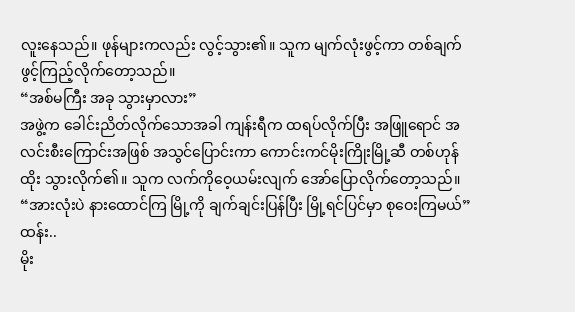လူးနေသည်။ ဖုန်များကလည်း လွင့်သွား၏။ သူက မျက်လုံးဖွင့်ကာ တစ်ချက် ဖွင့်ကြည့်လိုက်တော့သည်။
“အစ်မကြီး အခု သွားမှာလား”
အဖွဲ့က ခေါင်းညိတ်လိုက်သောအခါ ကျန်းရီက ထရပ်လိုက်ပြီး အဖြူရောင် အလင်းစီးကြောင်းအဖြစ် အသွင်ပြောင်းကာ ကောင်းကင်မိုးကြိုးမြို့ဆီ တစ်ဟုန်ထိုး သွားလိုက်၏။ သူက လက်ကိုဝေ့ယမ်းလျက် အော်ပြောလိုက်တော့သည်။
“အားလုံးပဲ နားထောင်ကြ မြို့ကို ချက်ချင်းပြန်ပြီး မြို့ရင်ပြင်မှာ စုဝေးကြမယ်”
ထန်း..
မိုး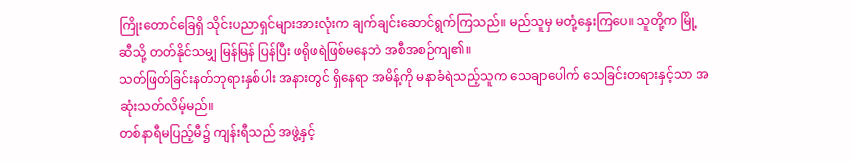ကြိုးတောင်ခြေရှိ သိုင်းပညာရှင်များအားလုံးက ချက်ချင်းဆောင်ရွက်ကြသည်။ မည်သူမှ မတုံ့နှေးကြပေ။ သူတို့က မြို့ဆီသို့ တတ်နိုင်သမျှ မြန်မြန် ပြန်ပြီး ဖရိုဖရဲဖြစ်မနေဘဲ အစီအစဉ်ကျ၏။
သတ်ဖြတ်ခြင်းနတ်ဘုရားနှစ်ပါး အနားတွင် ရှိနေရာ အမိန့်ကို မနာခံရဲသည့်သူက သေချာပေါက် သေခြင်းတရားနှင့်သာ အဆုံးသတ်လိမ့်မည်။
တစ်နာရီမပြည့်မီ၌ ကျန်းရီသည် အဖွဲ့နှင့်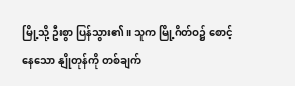မြို့သို့ ဦးစွာ ပြန်သွား၏။ သူက မြို့ဂိတ်ဝ၌ စောင့်နေသော နျိုတုန်ကို တစ်ချက်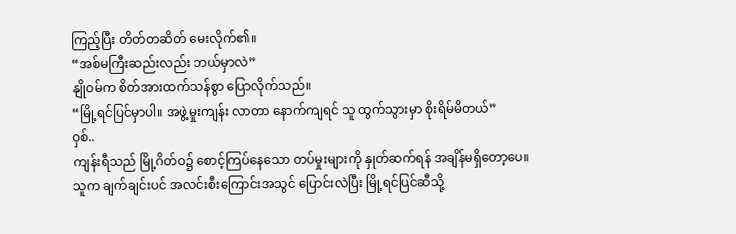ကြည့်ပြီး တိတ်တဆိတ် မေးလိုက်၏။
“အစ်မကြီးဆည်းလည်း ဘယ်မှာလဲ”
နျိုဝမ်က စိတ်အားထက်သန်စွာ ပြောလိုက်သည်။
“မြို့ရင်ပြင်မှာပါ။ အဖွဲ့မှုးကျန်း လာတာ နောက်ကျရင် သူ ထွက်သွားမှာ စိုးရိမ်မိတယ်”
ဝှစ်..
ကျန်းရီသည် မြို့ဂိတ်ဝ၌ စောင့်ကြပ်နေသော တပ်မှုးများကို နှုတ်ဆက်ရန် အချိန်မရှိတော့ပေ။ သူက ချက်ချင်းပင် အလင်းစီးကြောင်းအသွင် ပြောင်းလဲပြီး မြို့ရင်ပြင်ဆီသို့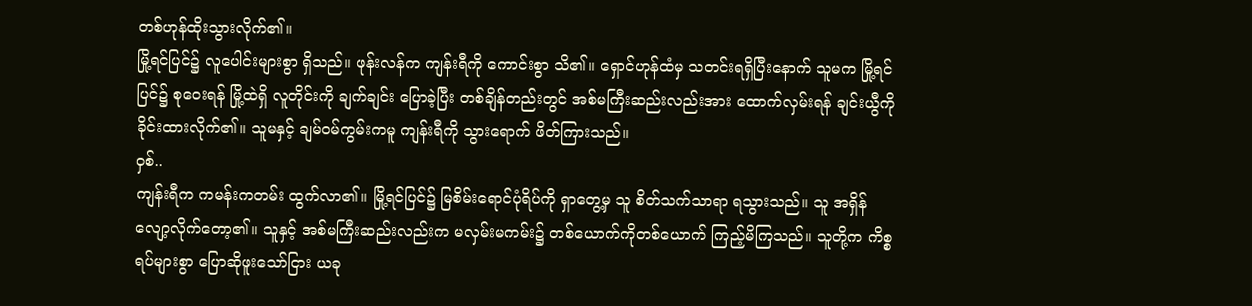တစ်ဟုန်ထိုးသွားလိုက်၏။
မြို့ရင်ပြင်၌ လူပေါင်းများစွာ ရှိသည်။ ဖုန်းလန်က ကျန်းရီကို ကောင်းစွာ သိ၏။ ရှောင်ဟုန်ထံမှ သတင်းရရှိပြီးနောက် သူမက မြို့ရင်ပြင်၌ စုဝေးရန် မြို့ထဲရှိ လူတိုင်းကို ချက်ချင်း ပြောခဲ့ပြီး တစ်ချိန်တည်းတွင် အစ်မကြီးဆည်းလည်းအား ထောက်လှမ်းရန် ချင်းယွီကို ခိုင်းထားလိုက်၏။ သူမနှင့် ချမ်ဝမ်ကွမ်းကမူ ကျန်းရီကို သွားရောက် ဖိတ်ကြားသည်။
ဝှစ်..
ကျန်းရီက ကမန်းကတမ်း ထွက်လာ၏။ မြို့ရင်ပြင်၌ မြစိမ်းရောင်ပုံရိပ်ကို ရှာတွေ့မှ သူ စိတ်သက်သာရာ ရသွားသည်။ သူ အရှိန်လျော့လိုက်တော့၏။ သူနှင့် အစ်မကြီးဆည်းလည်းက မလှမ်းမကမ်း၌ တစ်ယောက်ကိုတစ်ယောက် ကြည့်မိကြသည်။ သူတို့က ကိစ္စရပ်များစွာ ပြောဆိုဖူးသော်ငြား ယခု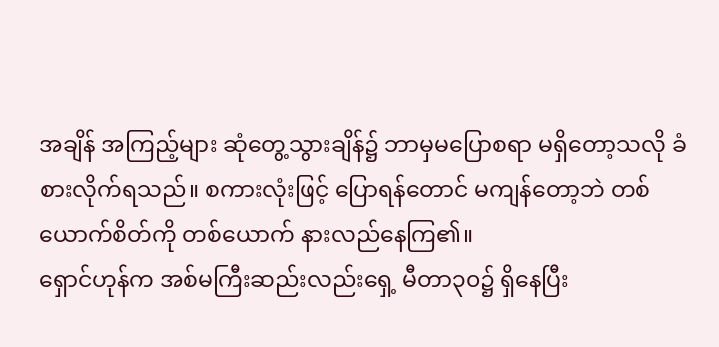အချိန် အကြည့်များ ဆုံတွေ့သွားချိန်၌ ဘာမှမပြောစရာ မရှိတော့သလို ခံစားလိုက်ရသည်။ စကားလုံးဖြင့် ပြောရန်တောင် မကျန်တော့ဘဲ တစ်ယောက်စိတ်ကို တစ်ယောက် နားလည်နေကြ၏။
ရှောင်ဟုန်က အစ်မကြီးဆည်းလည်းရှေ့ မီတာ၃၀၌ ရှိနေပြီး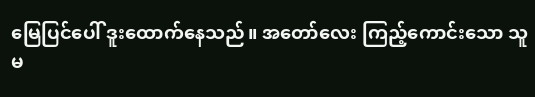မြေပြင်ပေါ် ဒူးထောက်နေသည်။ အတော်လေး ကြည့်ကောင်းသော သူမ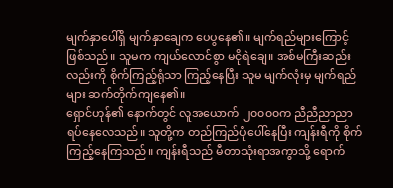မျက်နှာပေါ်ရှိ မျက်နှာချေက ပေပွနေ၏။ မျက်ရည်များကြောင့် ဖြစ်သည်။ သူမက ကျယ်လောင်စွာ မငိုရဲချေ။ အစ်မကြီးဆည်းလည်းကို စိုက်ကြည့်ရုံသာ ကြည့်နေပြီး သူမ မျက်လုံးမှ မျက်ရည်များ ဆက်တိုက်ကျနေ၏။
ရှောင်ဟုန်၏ နောက်တွင် လူအယောက် ၂၀၀၀၀က ညီညီညာညာ ရပ်နေလေသည်။ သူတို့က တည်ကြည်ပုံပေါ်နေပြီး ကျန်းရီကို စိုက်ကြည့်နေကြသည်။ ကျန်းရီသည် မီတာသုံးရာအကွာသို့ ရောက်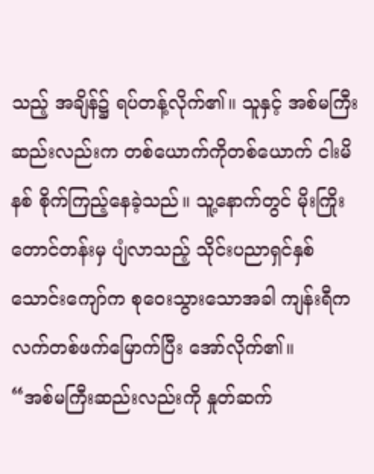သည့် အချိန်၌ ရပ်တန့်လိုက်၏။ သူနှင့် အစ်မကြီးဆည်းလည်းက တစ်ယောက်ကိုတစ်ယောက် ငါးမိနစ် စိုက်ကြည့်နေခဲ့သည်။ သူ့နောက်တွင် မိုးကြိုးတောင်တန်းမှ ပျံလာသည့် သိုင်းပညာရှင်နှစ်သောင်းကျော်က စုဝေးသွားသောအခါ ကျန်းရီက လက်တစ်ဖက်မြောက်ပြီး အော်လိုက်၏။
“အစ်မကြီးဆည်းလည်းကို နှုတ်ဆက်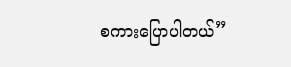စကားပြောပါတယ်”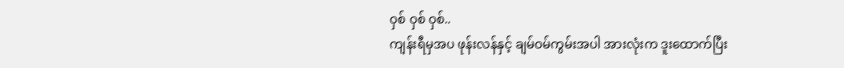ဝှစ် ဝှစ် ဝှစ်..
ကျန်းရီမှအပ ဖုန်းလန်နှင့် ချမ်ဝမ်ကွမ်းအပါ အားလုံးက ဒူးထောက်ပြီး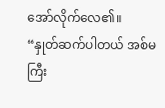အော်လိုက်လေ၏။
“နှုတ်ဆက်ပါတယ် အစ်မကြီး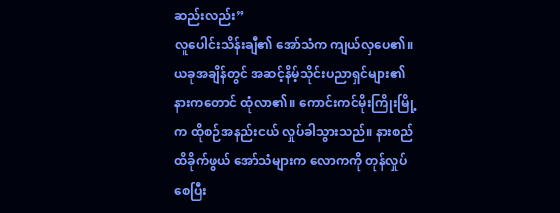ဆည်းလည်း”
လူပေါင်းသိန်းချီ၏ အော်သံက ကျယ်လှပေ၏။ ယခုအချိန်တွင် အဆင့်နိမ့်သိုင်းပညာရှင်များ၏ နားကတောင် ထုံလာ၏။ ကောင်းကင်မိုးကြိုးမြို့က ထိုစဉ်အနည်းငယ် လှုပ်ခါသွားသည်။ နားစည်ထိခိုက်ဖွယ် အော်သံများက လောကကို တုန်လှုပ်စေပြီး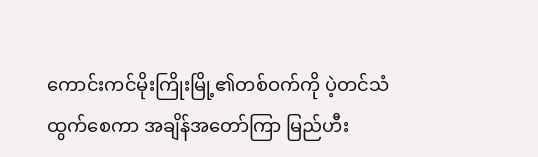ကောင်းကင်မိုးကြိုးမြို့၏တစ်ဝက်ကို ပဲ့တင်သံ ထွက်စေကာ အချိန်အတော်ကြာ မြည်ဟီး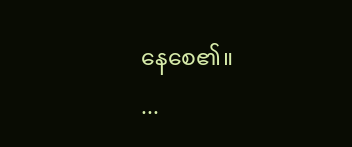နေစေ၏။
...